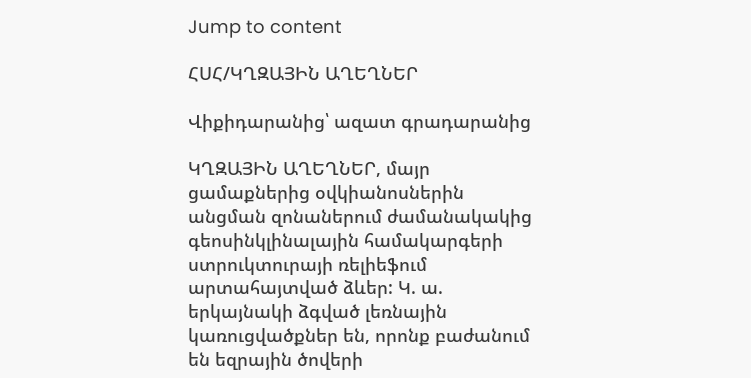Jump to content

ՀՍՀ/ԿՂԶԱՅԻՆ ԱՂԵՂՆԵՐ

Վիքիդարանից՝ ազատ գրադարանից

ԿՂԶԱՅԻՆ ԱՂԵՂՆԵՐ, մայր ցամաքներից օվկիանոսներին անցման զոնաներում ժամանակակից գեոսինկլինալային համակարգերի ստրուկտուրայի ռելիեֆում արտահայտված ձևեր: Կ. ա. երկայնակի ձգված լեռնային կառուցվածքներ են, որոնք բաժանում են եզրային ծովերի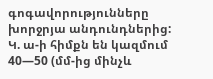գոգավորությունները խորջրյա անդունդներից: Կ. ա-ի հիմքն են կազմում 40—50 (մմ-ից մինչև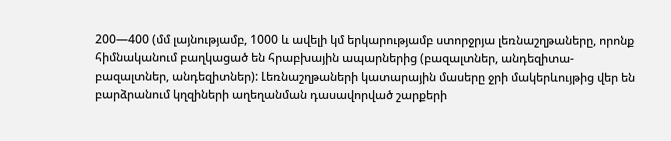200—400 (մմ լայնությամբ, 1000 և ավելի կմ երկարությամբ ստորջրյա լեռնաշղթաները, որոնք հիմնականում բաղկացած են հրաբխային ապարներից (բազալտներ, անդեզիտա-բազալտներ, անդեզիտներ): Լեռնաշղթաների կատարային մասերը ջրի մակերևույթից վեր են բարձրանում կղզիների աղեղանման դասավորված շարքերի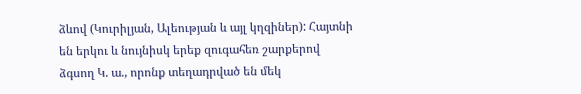ձևով (Կուրիլյան, Ալեության և այլ կղզիներ): Հայտնի են երկու և նույնիսկ երեք զուգահեռ շարքերով ձգսող Կ. ա., որոնք տեղադրված են մեկ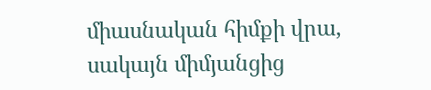միասնական հիմքի վրա, սակայն միմյանցից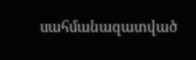սահմանազատված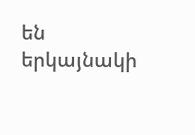են երկայնակի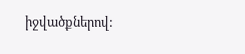իջվածքներով: